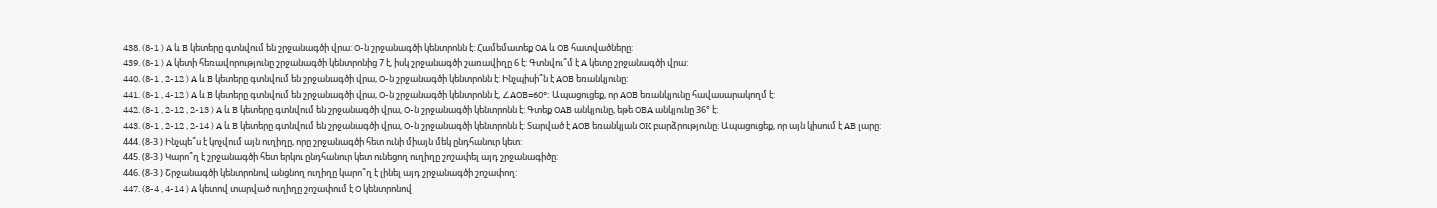438. (8-1 ) A և B կետերը գտնվում են շրջանագծի վրա: O-ն շրջանագծի կենտրոնն է: Համեմատեք OA և OB հատվածները:
439. (8-1 ) A կետի հեռավորությունը շրջանագծի կենտրոնից 7 է, իսկ շրջանագծի շառավիղը 6 է: Գտնվու՞մ է A կետը շրջանագծի վրա:
440. (8-1 , 2-12 ) A և B կետերը գտնվում են շրջանագծի վրա, O-ն շրջանագծի կենտրոնն է: Ինչպիսի՞ն է AOB եռանկյունը:
441. (8-1 , 4-12 ) A և B կետերը գտնվում են շրջանագծի վրա, O-ն շրջանագծի կենտրոնն է, ∠AOB=60°: Ապացուցեք, որ AOB եռանկյունը հավասարակողմ է:
442. (8-1 , 2-12 , 2-13 ) A և B կետերը գտնվում են շրջանագծի վրա, O-ն շրջանագծի կենտրոնն է: Գտեք OAB անկյունը, եթե OBA անկյունը 36° է:
443. (8-1 , 2-12 , 2-14 ) A և B կետերը գտնվում են շրջանագծի վրա, O-ն շրջանագծի կենտրոնն է: Տարված է AOB եռանկյան OK բարձրությունը: Ապացուցեք, որ այն կիսում է AB լարը:
444. (8-3 ) Ինչպե՞ս է կոչվում այն ուղիղը, որը շրջանագծի հետ ունի միայն մեկ ընդհանուր կետ:
445. (8-3 ) Կարո՞ղ է շրջանագծի հետ երկու ընդհանուր կետ ունեցող ուղիղը շոշափել այդ շրջանագիծը:
446. (8-3 ) Շրջանագծի կենտրոնով անցնող ուղիղը կարո՞ղ է լինել այդ շրջանագծի շոշափող:
447. (8-4 , 4-14 ) A կետով տարված ուղիղը շոշափում է O կենտրոնով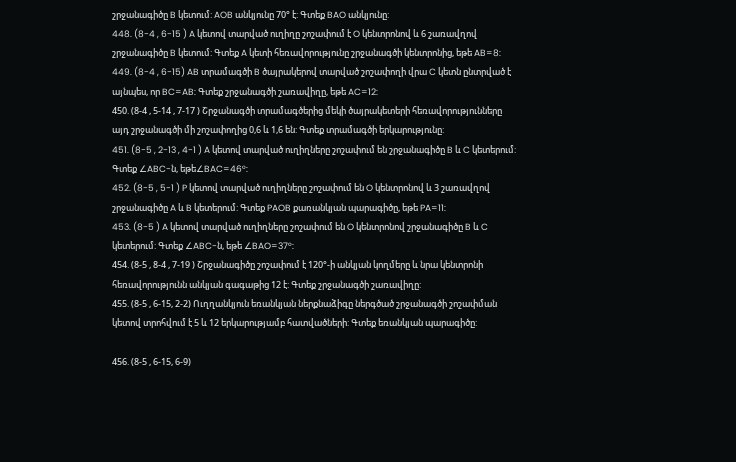շրջանագիծը B կետում: AOB անկյունը 70° է: Գտեք BAO անկյունը:
448. (8-4 , 6-15 ) A կետով տարված ուղիղը շոշափում է O կենտրոնով և 6 շառավղով շրջանագիծը B կետում: Գտեք A կետի հեռավորությունը շրջանագծի կենտրոնից, եթե AB=8:
449. (8-4 , 6-15) AB տրամագծի B ծայրակերով տարված շոշափողի վրա C կետն ընտրված է այնպես, որ BC=AB: Գտեք շրջանագծի շառավիղը, եթե AC=12:
450. (8-4 , 5-14 , 7-17 ) Շրջանագծի տրամագծերից մեկի ծայրակետերի հեռավորությունները այդ շրջանագծի մի շոշափողից 0,6 և 1,6 են: Գտեք տրամագծի երկարությունը:
451. (8-5 , 2-13 , 4-1 ) A կետով տարված ուղիղները շոշափում են շրջանագիծը B և C կետերում: Գտեք ∠ABC-ն, եթե∠BAC=46°:
452. (8-5 , 5-1 ) P կետով տարված ուղիղները շոշափում են O կենտրոնով և 3 շառավղով շրջանագիծը A և B կետերում: Գտեք PAOB քառանկյան պարագիծը, եթե PA=11:
453. (8-5 ) A կետով տարված ուղիղները շոշափում են O կենտրոնով շրջանագիծը B և C կետերում: Գտեք ∠ABC-ն, եթե ∠BAO=37°:
454. (8-5 , 8-4 , 7-19 ) Շրջանագիծը շոշափում է 120°-ի անկյան կողմերը և նրա կենտրոնի հեռավորությունն անկյան գագաթից 12 է: Գտեք շրջանագծի շառավիղը:
455. (8-5 , 6-15, 2-2) Ուղղանկյուն եռանկյան ներքնաձիգը ներգծած շրջանագծի շոշափման կետով տրոհվում է 5 և 12 երկարությամբ հատվածների: Գտեք եռանկյան պարագիծը:

456. (8-5 , 6-15, 6-9)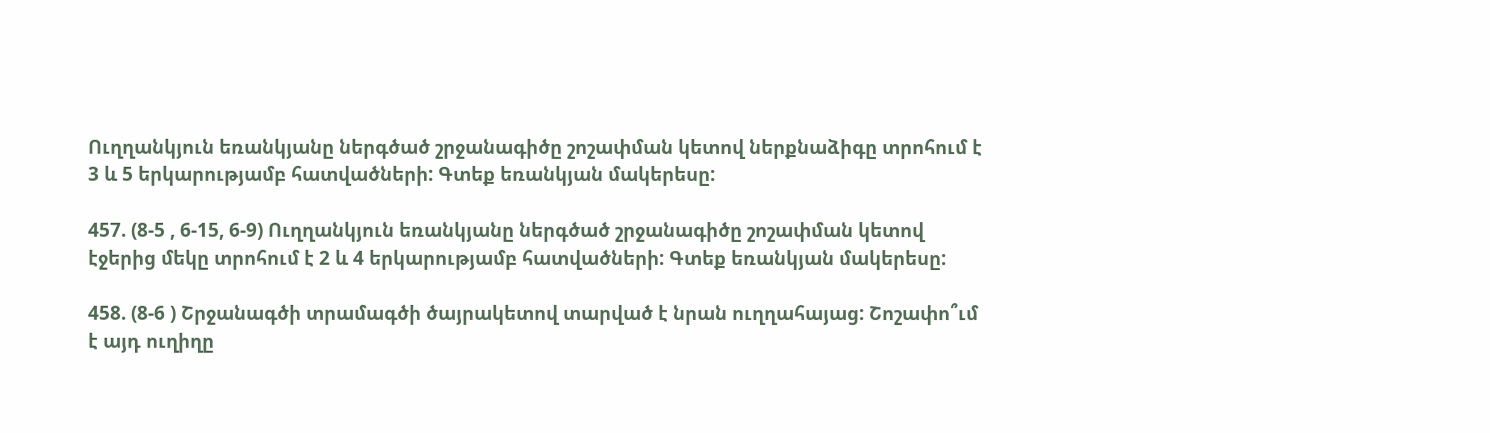Ուղղանկյուն եռանկյանը ներգծած շրջանագիծը շոշափման կետով ներքնաձիգը տրոհում է 3 և 5 երկարությամբ հատվածների: Գտեք եռանկյան մակերեսը:

457. (8-5 , 6-15, 6-9) Ուղղանկյուն եռանկյանը ներգծած շրջանագիծը շոշափման կետով էջերից մեկը տրոհում է 2 և 4 երկարությամբ հատվածների: Գտեք եռանկյան մակերեսը:

458. (8-6 ) Շրջանագծի տրամագծի ծայրակետով տարված է նրան ուղղահայաց: Շոշափո՞ւմ է այդ ուղիղը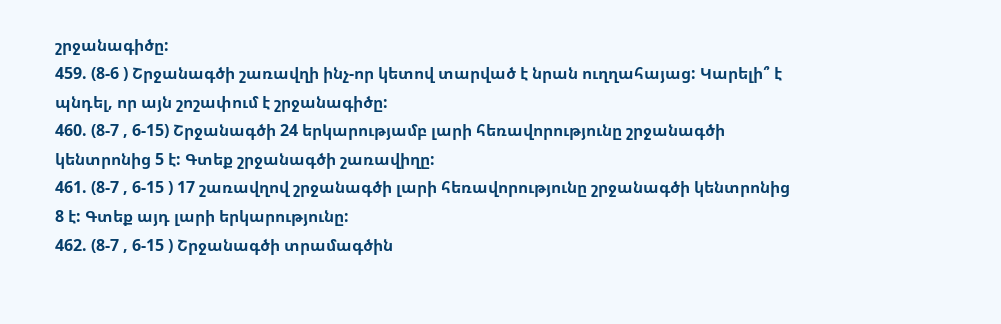շրջանագիծը:
459. (8-6 ) Շրջանագծի շառավղի ինչ-որ կետով տարված է նրան ուղղահայաց: Կարելի՞ է պնդել, որ այն շոշափում է շրջանագիծը:
460. (8-7 , 6-15) Շրջանագծի 24 երկարությամբ լարի հեռավորությունը շրջանագծի կենտրոնից 5 է: Գտեք շրջանագծի շառավիղը:
461. (8-7 , 6-15 ) 17 շառավղով շրջանագծի լարի հեռավորությունը շրջանագծի կենտրոնից 8 է: Գտեք այդ լարի երկարությունը:
462. (8-7 , 6-15 ) Շրջանագծի տրամագծին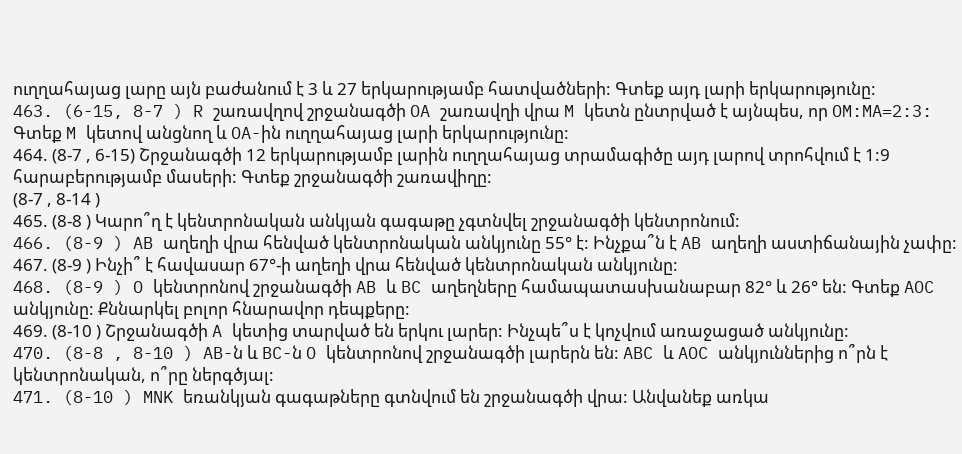ուղղահայաց լարը այն բաժանում է 3 և 27 երկարությամբ հատվածների: Գտեք այդ լարի երկարությունը:
463. (6-15, 8-7 ) R շառավղով շրջանագծի OA շառավղի վրա M կետն ընտրված է այնպես, որ OM:MA=2:3: Գտեք M կետով անցնող և OA-ին ուղղահայաց լարի երկարությունը:
464. (8-7 , 6-15) Շրջանագծի 12 երկարությամբ լարին ուղղահայաց տրամագիծը այդ լարով տրոհվում է 1:9 հարաբերությամբ մասերի: Գտեք շրջանագծի շառավիղը:
(8-7 , 8-14 )
465. (8-8 ) Կարո՞ղ է կենտրոնական անկյան գագաթը չգտնվել շրջանագծի կենտրոնում:
466. (8-9 ) AB աղեղի վրա հենված կենտրոնական անկյունը 55° է: Ինչքա՞ն է AB աղեղի աստիճանային չափը:
467. (8-9 ) Ինչի՞ է հավասար 67°-ի աղեղի վրա հենված կենտրոնական անկյունը:
468. (8-9 ) O կենտրոնով շրջանագծի AB և BC աղեղները համապատասխանաբար 82° և 26° են: Գտեք AOC անկյունը: Քննարկել բոլոր հնարավոր դեպքերը:
469. (8-10 ) Շրջանագծի A կետից տարված են երկու լարեր: Ինչպե՞ս է կոչվում առաջացած անկյունը:
470. (8-8 , 8-10 ) AB-ն և BC-ն O կենտրոնով շրջանագծի լարերն են: ABC և AOC անկյուններից ո՞րն է կենտրոնական, ո՞րը ներգծյալ:
471. (8-10 ) MNK եռանկյան գագաթները գտնվում են շրջանագծի վրա: Անվանեք առկա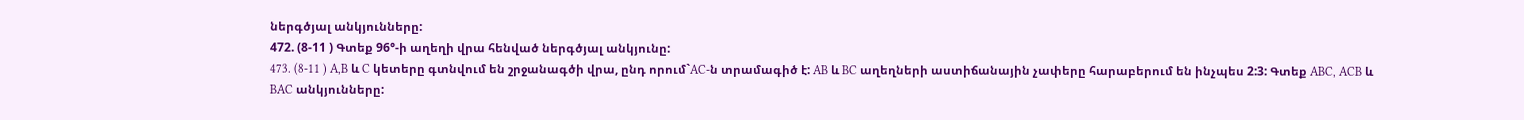ներգծյալ անկյունները:
472. (8-11 ) Գտեք 96°-ի աղեղի վրա հենված ներգծյալ անկյունը:
473. (8-11 ) A,B և C կետերը գտնվում են շրջանագծի վրա, ընդ որում`AC-ն տրամագիծ է: AB և BC աղեղների աստիճանային չափերը հարաբերում են ինչպես 2:3: Գտեք ABC, ACB և BAC անկյունները: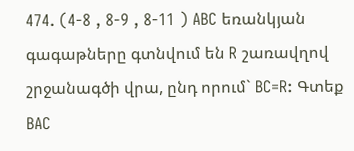474. (4-8 , 8-9 , 8-11 ) ABC եռանկյան գագաթները գտնվում են R շառավղով շրջանագծի վրա, ընդ որում` BC=R: Գտեք BAC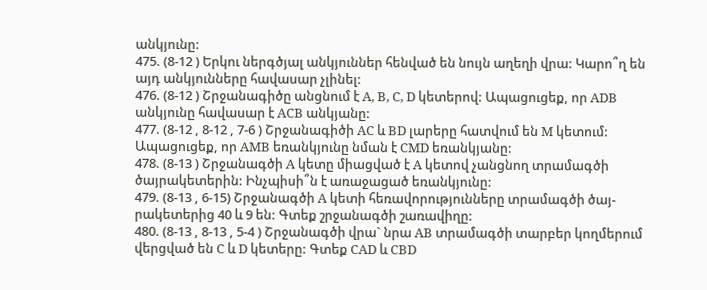անկյունը:
475. (8-12 ) Երկու ներգծյալ անկյուններ հենված են նույն աղեղի վրա: Կարո՞ղ են այդ անկյունները հավասար չլինել:
476. (8-12 ) Շրջանագիծը անցնում է A, B, C, D կետերով: Ապացուցեք, որ ADB անկյունը հավասար է ACB անկյանը:
477. (8-12 , 8-12 , 7-6 ) Շրջանագիծի AC և BD լարերը հատվում են M կետում: Ապացուցեք, որ AMB եռանկյունը նման է CMD եռանկյանը:
478. (8-13 ) Շրջանագծի A կետը միացված է A կետով չանցնող տրամագծի ծայրակետերին: Ինչպիսի՞ն է առաջացած եռանկյունը:
479. (8-13 , 6-15) Շրջանագծի A կետի հեռավորությունները տրամագծի ծայ-րակետերից 40 և 9 են: Գտեք շրջանագծի շառավիղը:
480. (8-13 , 8-13 , 5-4 ) Շրջանագծի վրա` նրա AB տրամագծի տարբեր կողմերում վերցված են C և D կետերը: Գտեք CAD և CBD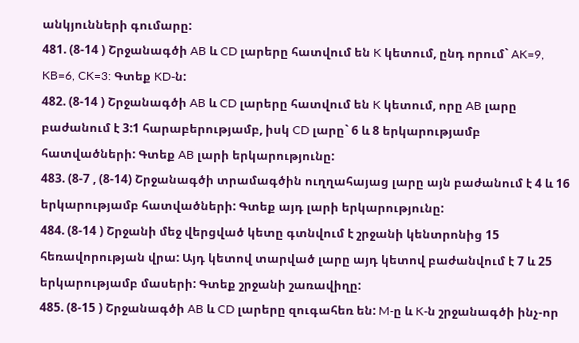անկյունների գումարը:
481. (8-14 ) Շրջանագծի AB և CD լարերը հատվում են K կետում, ընդ որում` AK=9, KB=6, CK=3: Գտեք KD-ն:
482. (8-14 ) Շրջանագծի AB և CD լարերը հատվում են K կետում, որը AB լարը բաժանում է 3:1 հարաբերությամբ, իսկ CD լարը` 6 և 8 երկարությամբ հատվածների: Գտեք AB լարի երկարությունը:
483. (8-7 , (8-14) Շրջանագծի տրամագծին ուղղահայաց լարը այն բաժանում է 4 և 16 երկարությամբ հատվածների: Գտեք այդ լարի երկարությունը:
484. (8-14 ) Շրջանի մեջ վերցված կետը գտնվում է շրջանի կենտրոնից 15 հեռավորության վրա: Այդ կետով տարված լարը այդ կետով բաժանվում է 7 և 25 երկարությամբ մասերի: Գտեք շրջանի շառավիղը:
485. (8-15 ) Շրջանագծի AB և CD լարերը զուգահեռ են: M-ը և K-ն շրջանագծի ինչ-որ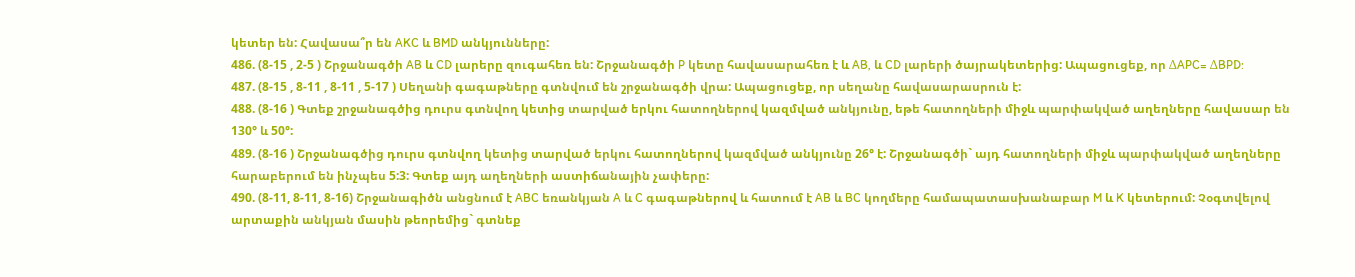կետեր են: Հավասա՞ր են AKC և BMD անկյունները:
486. (8-15 , 2-5 ) Շրջանագծի AB և CD լարերը զուգահեռ են: Շրջանագծի P կետը հավասարահեռ է և AB, և CD լարերի ծայրակետերից: Ապացուցեք, որ ΔAPC= ΔBPD:
487. (8-15 , 8-11 , 8-11 , 5-17 ) Սեղանի գագաթները գտնվում են շրջանագծի վրա: Ապացուցեք, որ սեղանը հավասարասրուն է:
488. (8-16 ) Գտեք շրջանագծից դուրս գտնվող կետից տարված երկու հատողներով կազմված անկյունը, եթե հատողների միջև պարփակված աղեղները հավասար են 130° և 50°:
489. (8-16 ) Շրջանագծից դուրս գտնվող կետից տարված երկու հատողներով կազմված անկյունը 26° է: Շրջանագծի` այդ հատողների միջև պարփակված աղեղները հարաբերում են ինչպես 5:3: Գտեք այդ աղեղների աստիճանային չափերը:
490. (8-11, 8-11, 8-16) Շրջանագիծն անցնում է ABC եռանկյան A և C գագաթներով և հատում է AB և BC կողմերը համապատասխանաբար M և K կետերում: Չօգտվելով արտաքին անկյան մասին թեորեմից` գտնեք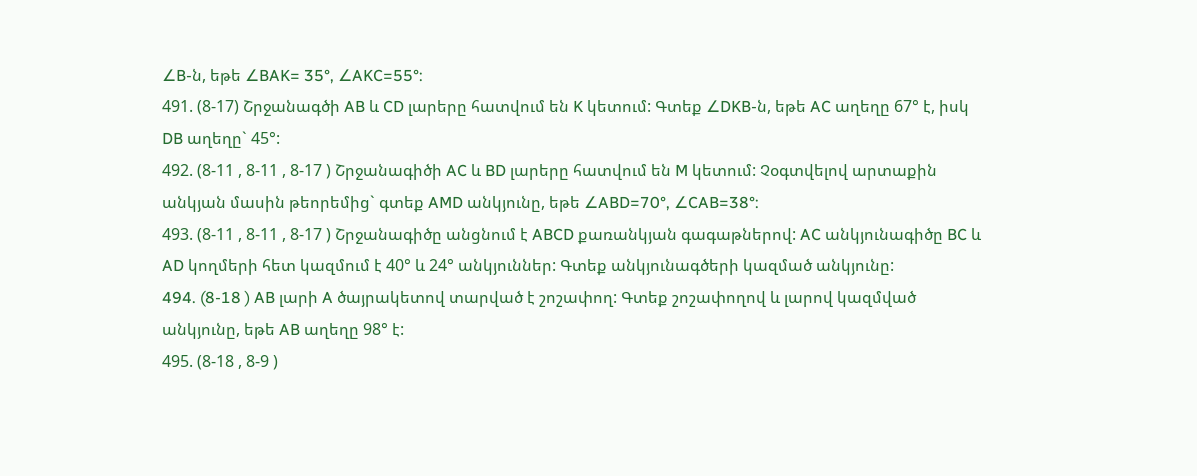∠B-ն, եթե ∠BAK= 35°, ∠AKC=55°:
491. (8-17) Շրջանագծի AB և CD լարերը հատվում են K կետում: Գտեք ∠DKB-ն, եթե AC աղեղը 67° է, իսկ DB աղեղը` 45°:
492. (8-11 , 8-11 , 8-17 ) Շրջանագիծի AC և BD լարերը հատվում են M կետում: Չօգտվելով արտաքին անկյան մասին թեորեմից` գտեք AMD անկյունը, եթե ∠ABD=70°, ∠CAB=38°:
493. (8-11 , 8-11 , 8-17 ) Շրջանագիծը անցնում է ABCD քառանկյան գագաթներով: AC անկյունագիծը BC և AD կողմերի հետ կազմում է 40° և 24° անկյուններ: Գտեք անկյունագծերի կազմած անկյունը:
494. (8-18 ) AB լարի A ծայրակետով տարված է շոշափող: Գտեք շոշափողով և լարով կազմված անկյունը, եթե AB աղեղը 98° է:
495. (8-18 , 8-9 )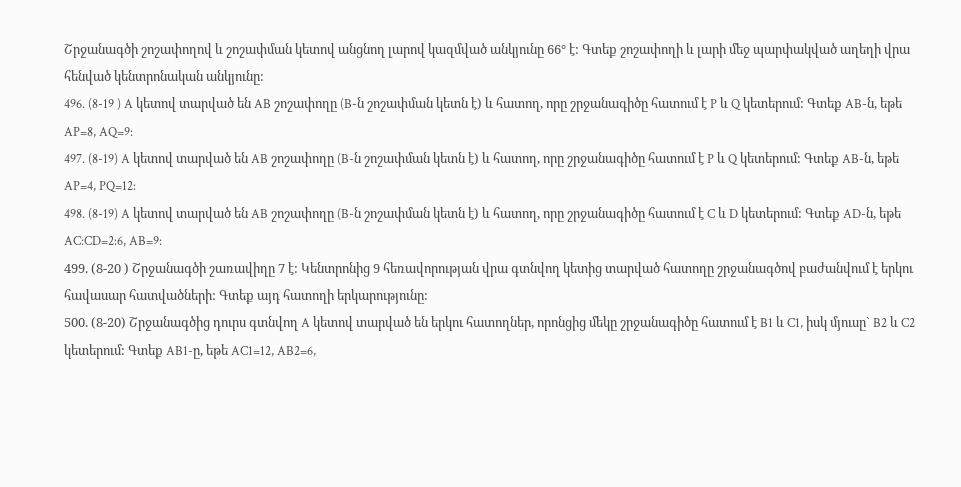Շրջանագծի շոշափողով և շոշափման կետով անցնող լարով կազմված անկյունը 66° է: Գտեք շոշափողի և լարի մեջ պարփակված աղեղի վրա հենված կենտրոնական անկյունը:
496. (8-19 ) A կետով տարված են AB շոշափողը (B-ն շոշափման կետն է) և հատող, որը շրջանագիծը հատում է P և Q կետերում: Գտեք AB-ն, եթե AP=8, AQ=9:
497. (8-19) A կետով տարված են AB շոշափողը (B-ն շոշափման կետն է) և հատող, որը շրջանագիծը հատում է P և Q կետերում: Գտեք AB-ն, եթե AP=4, PQ=12:
498. (8-19) A կետով տարված են AB շոշափողը (B-ն շոշափման կետն է) և հատող, որը շրջանագիծը հատում է C և D կետերում: Գտեք AD-ն, եթե AC:CD=2:6, AB=9:
499. (8-20 ) Շրջանագծի շառավիղը 7 է: Կենտրոնից 9 հեռավորության վրա գտնվող կետից տարված հատողը շրջանագծով բաժանվում է երկու հավասար հատվածների: Գտեք այդ հատողի երկարությունը:
500. (8-20) Շրջանագծից դուրս գտնվող A կետով տարված են երկու հատողներ, որոնցից մեկը շրջանագիծը հատում է B1 և C1, իսկ մյուսը` B2 և C2 կետերում: Գտեք AB1-ը, եթե AC1=12, AB2=6,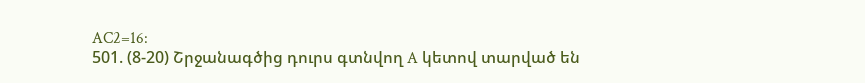AC2=16:
501. (8-20) Շրջանագծից դուրս գտնվող A կետով տարված են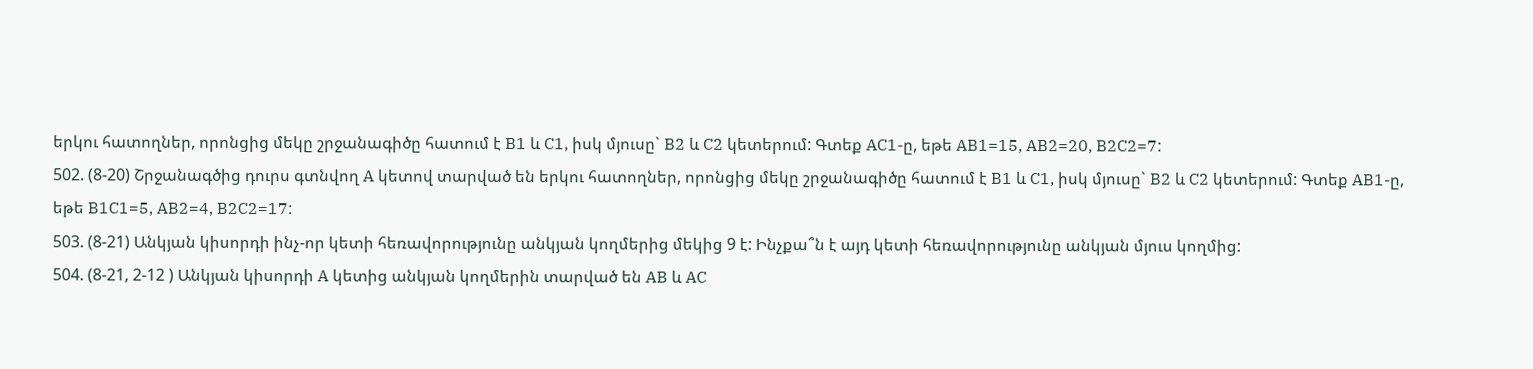երկու հատողներ, որոնցից մեկը շրջանագիծը հատում է B1 և C1, իսկ մյուսը` B2 և C2 կետերում: Գտեք AC1-ը, եթե AB1=15, AB2=20, B2C2=7:
502. (8-20) Շրջանագծից դուրս գտնվող A կետով տարված են երկու հատողներ, որոնցից մեկը շրջանագիծը հատում է B1 և C1, իսկ մյուսը` B2 և C2 կետերում: Գտեք AB1-ը, եթե B1C1=5, AB2=4, B2C2=17:
503. (8-21) Անկյան կիսորդի ինչ-որ կետի հեռավորությունը անկյան կողմերից մեկից 9 է: Ինչքա՞ն է այդ կետի հեռավորությունը անկյան մյուս կողմից:
504. (8-21, 2-12 ) Անկյան կիսորդի A կետից անկյան կողմերին տարված են AB և AC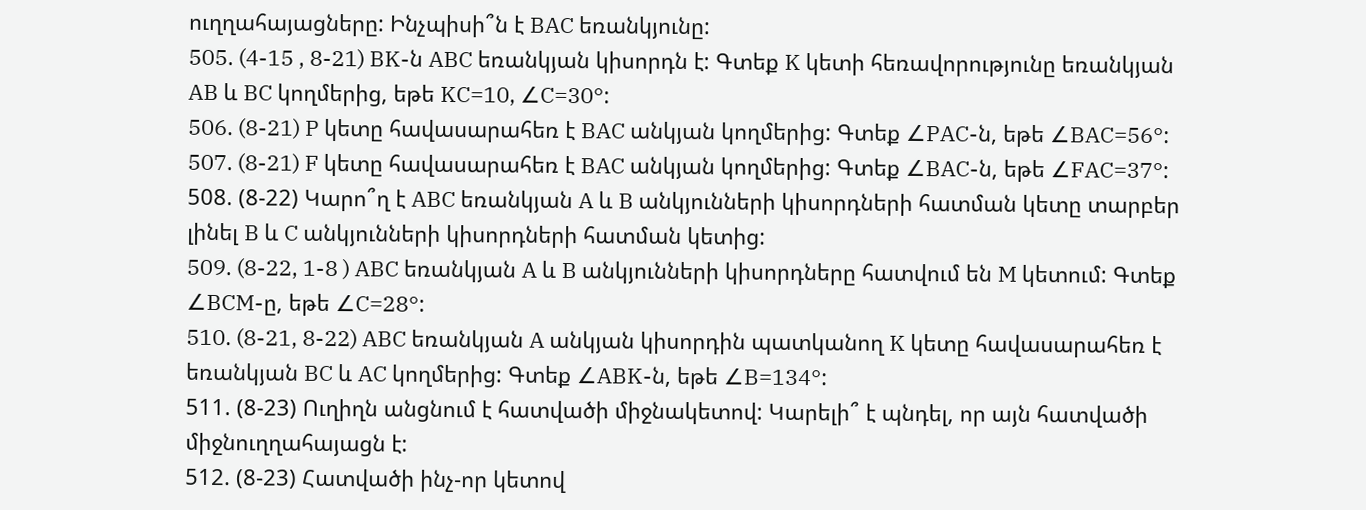ուղղահայացները: Ինչպիսի՞ն է BAC եռանկյունը:
505. (4-15 , 8-21) BK-ն ABC եռանկյան կիսորդն է: Գտեք K կետի հեռավորությունը եռանկյան AB և BC կողմերից, եթե KC=10, ∠C=30°:
506. (8-21) P կետը հավասարահեռ է BAC անկյան կողմերից: Գտեք ∠PAC-ն, եթե ∠BAC=56°:
507. (8-21) F կետը հավասարահեռ է BAC անկյան կողմերից: Գտեք ∠BAC-ն, եթե ∠FAC=37°:
508. (8-22) Կարո՞ղ է ABC եռանկյան A և B անկյունների կիսորդների հատման կետը տարբեր լինել B և C անկյունների կիսորդների հատման կետից:
509. (8-22, 1-8 ) ABC եռանկյան A և B անկյունների կիսորդները հատվում են M կետում: Գտեք ∠BCM-ը, եթե ∠C=28°:
510. (8-21, 8-22) ABC եռանկյան A անկյան կիսորդին պատկանող K կետը հավասարահեռ է եռանկյան BC և AC կողմերից: Գտեք ∠ABK-ն, եթե ∠B=134°:
511. (8-23) Ուղիղն անցնում է հատվածի միջնակետով: Կարելի՞ է պնդել, որ այն հատվածի միջնուղղահայացն է:
512. (8-23) Հատվածի ինչ-որ կետով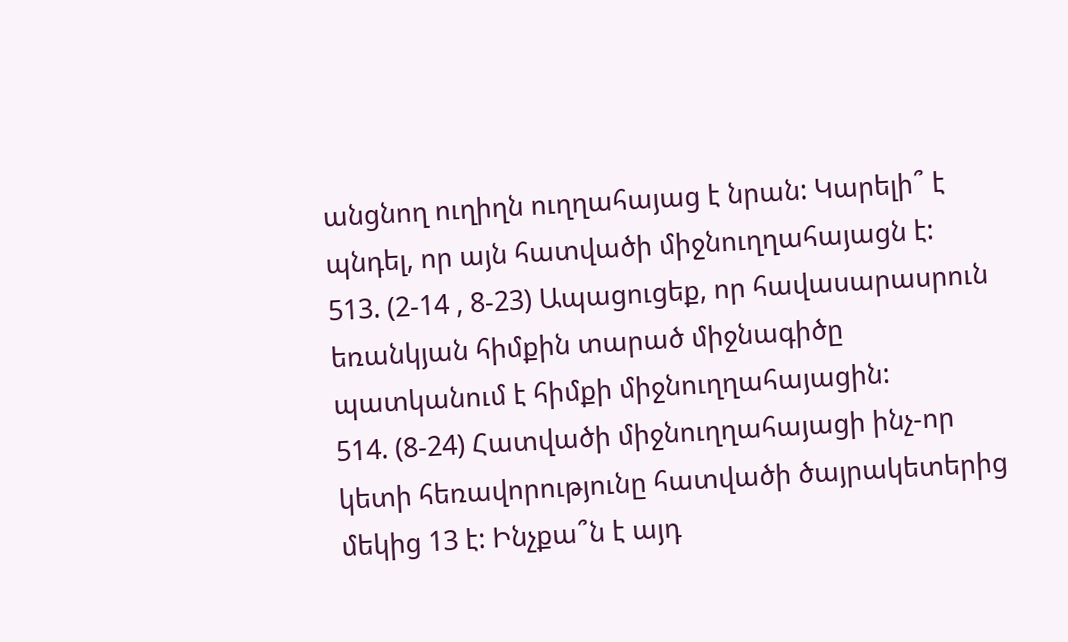անցնող ուղիղն ուղղահայաց է նրան: Կարելի՞ է պնդել, որ այն հատվածի միջնուղղահայացն է:
513. (2-14 , 8-23) Ապացուցեք, որ հավասարասրուն եռանկյան հիմքին տարած միջնագիծը պատկանում է հիմքի միջնուղղահայացին:
514. (8-24) Հատվածի միջնուղղահայացի ինչ-որ կետի հեռավորությունը հատվածի ծայրակետերից մեկից 13 է: Ինչքա՞ն է այդ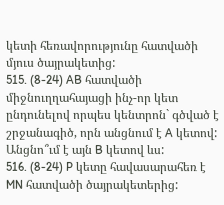կետի հեռավորությունը հատվածի մյուս ծայրակետից:
515. (8-24) AB հատվածի միջնուղղահայացի ինչ-որ կետ ընդունելով որպես կենտրոն` գծված է շրջանագիծ, որն անցնում է A կետով: Անցնո՞ւմ է այն B կետով ևս:
516. (8-24) P կետը հավասարահեռ է MN հատվածի ծայրակետերից: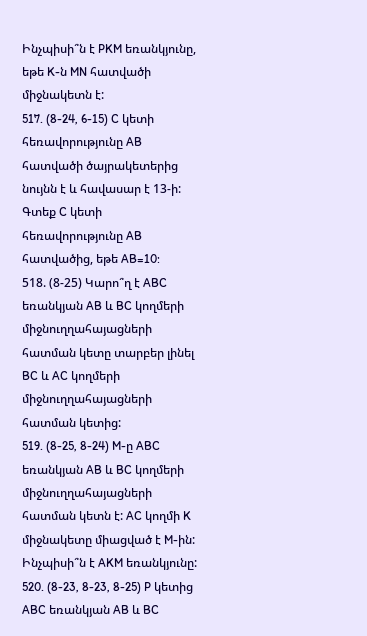Ինչպիսի՞ն է PKM եռանկյունը, եթե K-ն MN հատվածի միջնակետն է:
517. (8-24, 6-15) C կետի հեռավորությունը AB հատվածի ծայրակետերից նույնն է և հավասար է 13-ի: Գտեք C կետի հեռավորությունը AB հատվածից, եթե AB=10:
518. (8-25) Կարո՞ղ է ABC եռանկյան AB և BC կողմերի միջնուղղահայացների հատման կետը տարբեր լինել BC և AC կողմերի միջնուղղահայացների հատման կետից:
519. (8-25, 8-24) M-ը ABC եռանկյան AB և BC կողմերի միջնուղղահայացների հատման կետն է: AC կողմի K միջնակետը միացված է M-ին: Ինչպիսի՞ն է AKM եռանկյունը:
520. (8-23, 8-23, 8-25) P կետից ABC եռանկյան AB և BC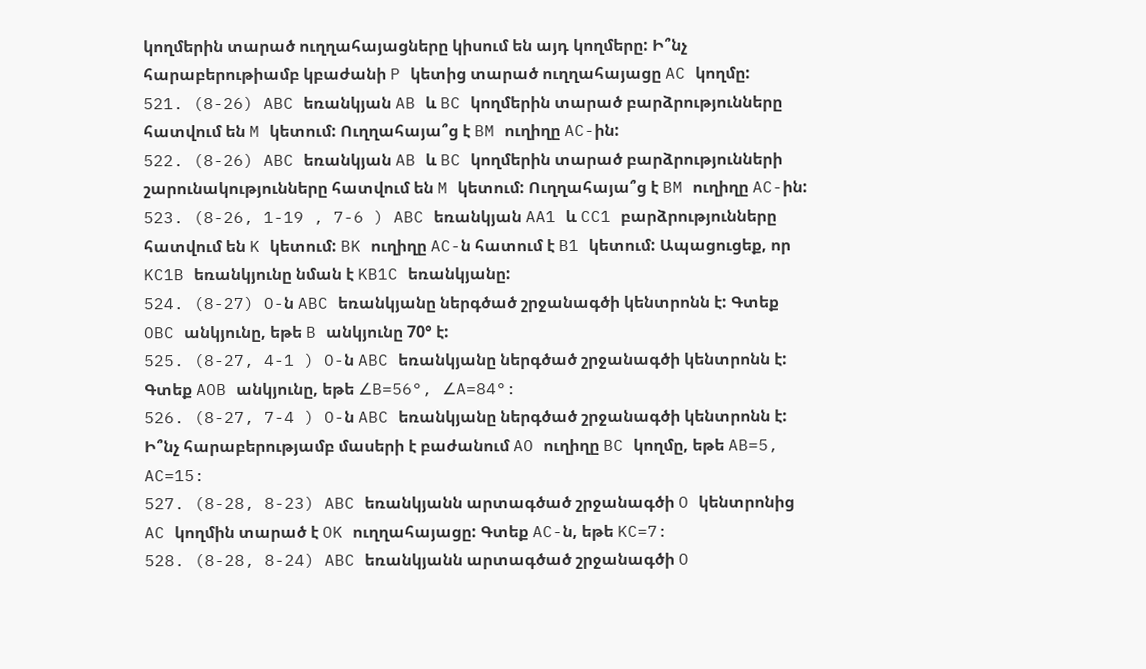կողմերին տարած ուղղահայացները կիսում են այդ կողմերը: Ի՞նչ հարաբերութիամբ կբաժանի P կետից տարած ուղղահայացը AC կողմը:
521. (8-26) ABC եռանկյան AB և BC կողմերին տարած բարձրությունները հատվում են M կետում: Ուղղահայա՞ց է BM ուղիղը AC-ին:
522. (8-26) ABC եռանկյան AB և BC կողմերին տարած բարձրությունների շարունակությունները հատվում են M կետում: Ուղղահայա՞ց է BM ուղիղը AC-ին:
523. (8-26, 1-19 , 7-6 ) ABC եռանկյան AA1 և CC1 բարձրությունները հատվում են K կետում: BK ուղիղը AC-ն հատում է B1 կետում: Ապացուցեք, որ KC1B եռանկյունը նման է KB1C եռանկյանը:
524. (8-27) O-ն ABC եռանկյանը ներգծած շրջանագծի կենտրոնն է: Գտեք OBC անկյունը, եթե B անկյունը 70° է:
525. (8-27, 4-1 ) O-ն ABC եռանկյանը ներգծած շրջանագծի կենտրոնն է: Գտեք AOB անկյունը, եթե ∠B=56°, ∠A=84°:
526. (8-27, 7-4 ) O-ն ABC եռանկյանը ներգծած շրջանագծի կենտրոնն է: Ի՞նչ հարաբերությամբ մասերի է բաժանում AO ուղիղը BC կողմը, եթե AB=5, AC=15:
527. (8-28, 8-23) ABC եռանկյանն արտագծած շրջանագծի O կենտրոնից AC կողմին տարած է OK ուղղահայացը: Գտեք AC-ն, եթե KC=7:
528. (8-28, 8-24) ABC եռանկյանն արտագծած շրջանագծի O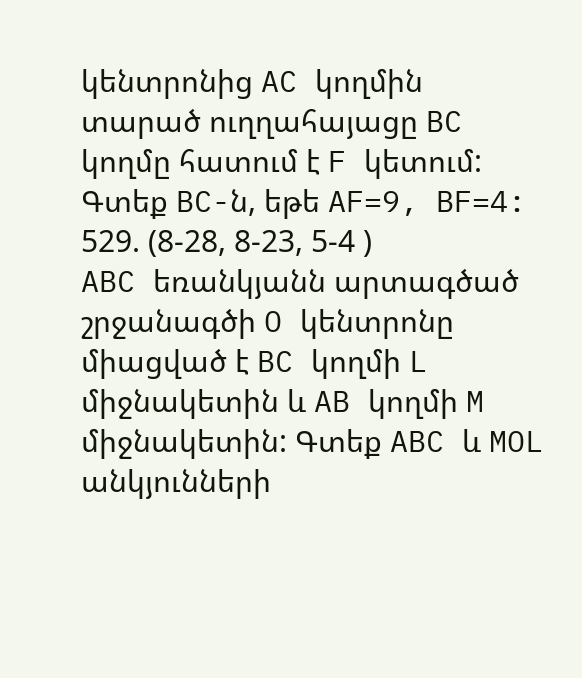կենտրոնից AC կողմին տարած ուղղահայացը BC կողմը հատում է F կետում: Գտեք BC-ն, եթե AF=9, BF=4:
529. (8-28, 8-23, 5-4 ) ABC եռանկյանն արտագծած շրջանագծի O կենտրոնը միացված է BC կողմի L միջնակետին և AB կողմի M միջնակետին: Գտեք ABC և MOL անկյունների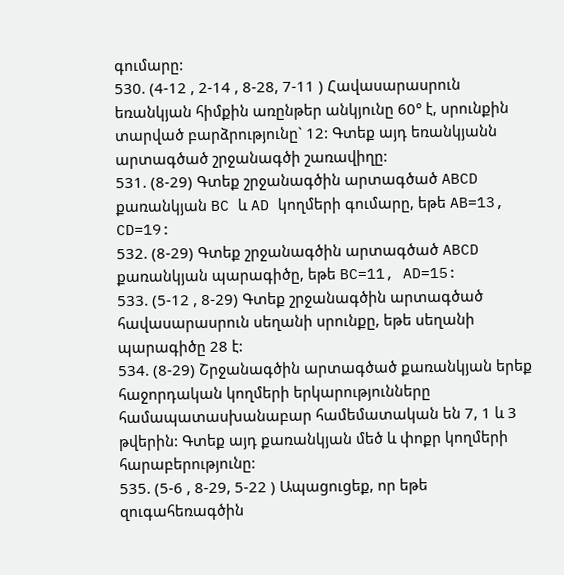գումարը:
530. (4-12 , 2-14 , 8-28, 7-11 ) Հավասարասրուն եռանկյան հիմքին առընթեր անկյունը 60° է, սրունքին տարված բարձրությունը` 12: Գտեք այդ եռանկյանն արտագծած շրջանագծի շառավիղը:
531. (8-29) Գտեք շրջանագծին արտագծած ABCD քառանկյան BC և AD կողմերի գումարը, եթե AB=13, CD=19:
532. (8-29) Գտեք շրջանագծին արտագծած ABCD քառանկյան պարագիծը, եթե BC=11, AD=15:
533. (5-12 , 8-29) Գտեք շրջանագծին արտագծած հավասարասրուն սեղանի սրունքը, եթե սեղանի պարագիծը 28 է:
534. (8-29) Շրջանագծին արտագծած քառանկյան երեք հաջորդական կողմերի երկարությունները համապատասխանաբար համեմատական են 7, 1 և 3 թվերին: Գտեք այդ քառանկյան մեծ և փոքր կողմերի հարաբերությունը:
535. (5-6 , 8-29, 5-22 ) Ապացուցեք, որ եթե զուգահեռագծին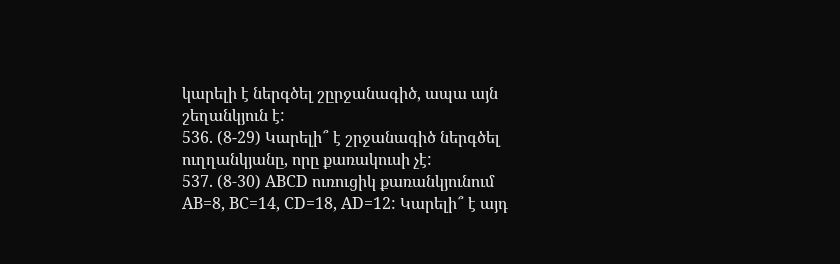կարելի է ներգծել շըրջանագիծ, ապա այն շեղանկյուն է:
536. (8-29) Կարելի՞ է շրջանագիծ ներգծել ուղղանկյանը, որը քառակուսի չէ:
537. (8-30) ABCD ուռուցիկ քառանկյունում AB=8, BC=14, CD=18, AD=12: Կարելի՞ է այդ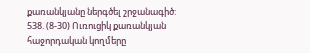քառանկյանը ներգծել շրջանագիծ:
538. (8-30) Ուռուցիկ քառանկյան հաջորդական կողմերը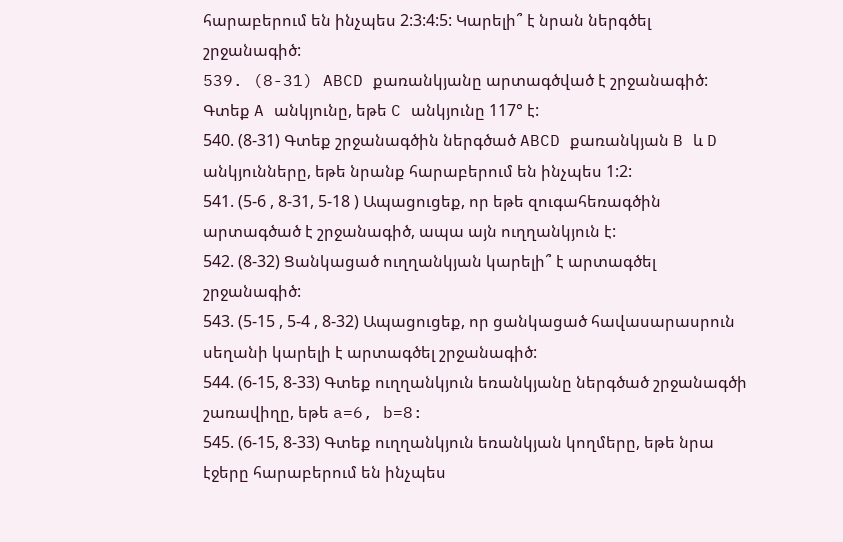հարաբերում են ինչպես 2:3:4:5: Կարելի՞ է նրան ներգծել շրջանագիծ:
539. (8-31) ABCD քառանկյանը արտագծված է շրջանագիծ: Գտեք A անկյունը, եթե C անկյունը 117° է:
540. (8-31) Գտեք շրջանագծին ներգծած ABCD քառանկյան B և D անկյունները, եթե նրանք հարաբերում են ինչպես 1:2:
541. (5-6 , 8-31, 5-18 ) Ապացուցեք, որ եթե զուգահեռագծին արտագծած է շրջանագիծ, ապա այն ուղղանկյուն է:
542. (8-32) Ցանկացած ուղղանկյան կարելի՞ է արտագծել շրջանագիծ:
543. (5-15 , 5-4 , 8-32) Ապացուցեք, որ ցանկացած հավասարասրուն սեղանի կարելի է արտագծել շրջանագիծ:
544. (6-15, 8-33) Գտեք ուղղանկյուն եռանկյանը ներգծած շրջանագծի շառավիղը, եթե a=6, b=8:
545. (6-15, 8-33) Գտեք ուղղանկյուն եռանկյան կողմերը, եթե նրա էջերը հարաբերում են ինչպես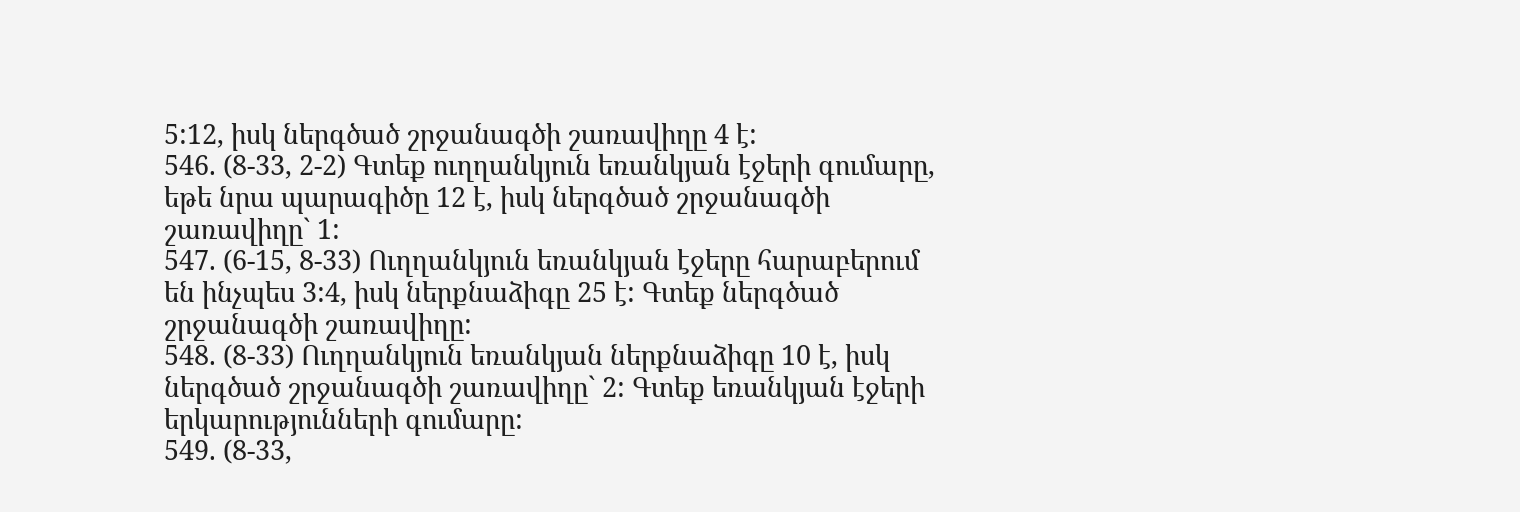5:12, իսկ ներգծած շրջանագծի շառավիղը 4 է:
546. (8-33, 2-2) Գտեք ուղղանկյուն եռանկյան էջերի գումարը, եթե նրա պարագիծը 12 է, իսկ ներգծած շրջանագծի շառավիղը` 1:
547. (6-15, 8-33) Ուղղանկյուն եռանկյան էջերը հարաբերում են ինչպես 3:4, իսկ ներքնաձիգը 25 է: Գտեք ներգծած շրջանագծի շառավիղը:
548. (8-33) Ուղղանկյուն եռանկյան ներքնաձիգը 10 է, իսկ ներգծած շրջանագծի շառավիղը` 2: Գտեք եռանկյան էջերի երկարությունների գումարը:
549. (8-33,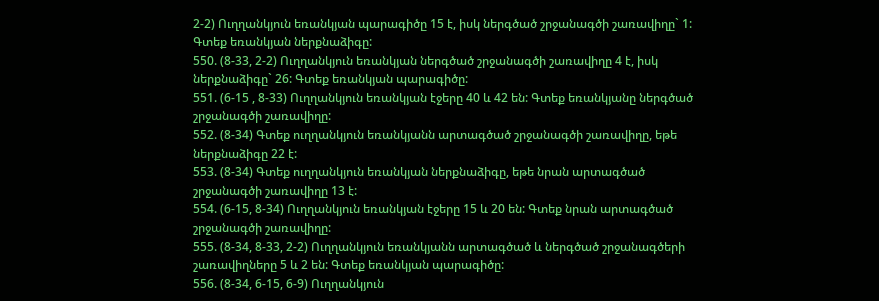2-2) Ուղղանկյուն եռանկյան պարագիծը 15 է, իսկ ներգծած շրջանագծի շառավիղը` 1: Գտեք եռանկյան ներքնաձիգը:
550. (8-33, 2-2) Ուղղանկյուն եռանկյան ներգծած շրջանագծի շառավիղը 4 է, իսկ ներքնաձիգը` 26: Գտեք եռանկյան պարագիծը:
551. (6-15 , 8-33) Ուղղանկյուն եռանկյան էջերը 40 և 42 են: Գտեք եռանկյանը ներգծած շրջանագծի շառավիղը:
552. (8-34) Գտեք ուղղանկյուն եռանկյանն արտագծած շրջանագծի շառավիղը, եթե ներքնաձիգը 22 է:
553. (8-34) Գտեք ուղղանկյուն եռանկյան ներքնաձիգը, եթե նրան արտագծած շրջանագծի շառավիղը 13 է:
554. (6-15, 8-34) Ուղղանկյուն եռանկյան էջերը 15 և 20 են: Գտեք նրան արտագծած շրջանագծի շառավիղը:
555. (8-34, 8-33, 2-2) Ուղղանկյուն եռանկյանն արտագծած և ներգծած շրջանագծերի շառավիղները 5 և 2 են: Գտեք եռանկյան պարագիծը:
556. (8-34, 6-15, 6-9) Ուղղանկյուն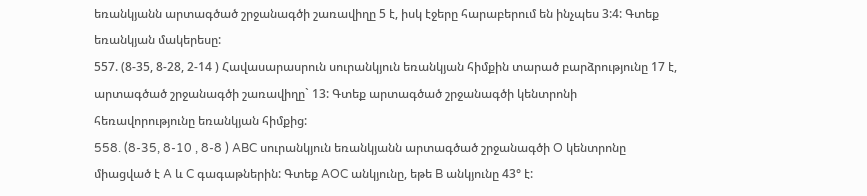եռանկյանն արտագծած շրջանագծի շառավիղը 5 է, իսկ էջերը հարաբերում են ինչպես 3:4: Գտեք եռանկյան մակերեսը:
557. (8-35, 8-28, 2-14 ) Հավասարասրուն սուրանկյուն եռանկյան հիմքին տարած բարձրությունը 17 է, արտագծած շրջանագծի շառավիղը` 13: Գտեք արտագծած շրջանագծի կենտրոնի հեռավորությունը եռանկյան հիմքից:
558. (8-35, 8-10 , 8-8 ) ABC սուրանկյուն եռանկյանն արտագծած շրջանագծի O կենտրոնը միացված է A և C գագաթներին: Գտեք AOC անկյունը, եթե B անկյունը 43° է: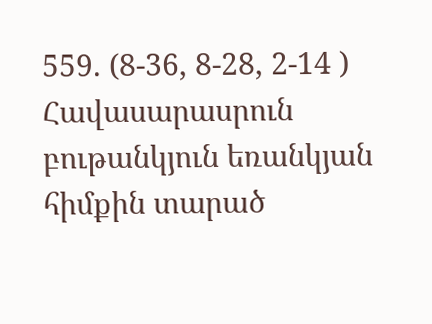559. (8-36, 8-28, 2-14 ) Հավասարասրուն բութանկյուն եռանկյան հիմքին տարած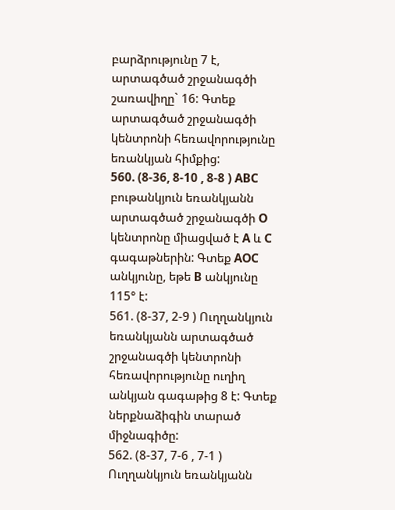բարձրությունը 7 է, արտագծած շրջանագծի շառավիղը` 16: Գտեք արտագծած շրջանագծի կենտրոնի հեռավորությունը եռանկյան հիմքից:
560. (8-36, 8-10 , 8-8 ) ABC բութանկյուն եռանկյանն արտագծած շրջանագծի O կենտրոնը միացված է A և C գագաթներին: Գտեք AOC անկյունը, եթե B անկյունը 115° է:
561. (8-37, 2-9 ) Ուղղանկյուն եռանկյանն արտագծած շրջանագծի կենտրոնի հեռավորությունը ուղիղ անկյան գագաթից 8 է: Գտեք ներքնաձիգին տարած միջնագիծը:
562. (8-37, 7-6 , 7-1 ) Ուղղանկյուն եռանկյանն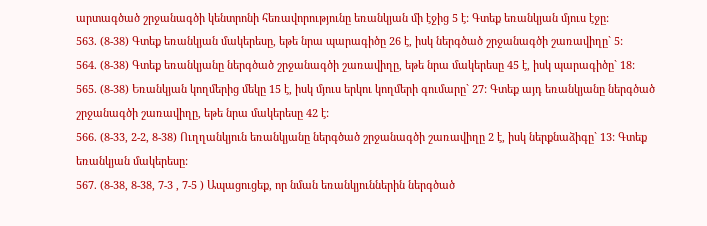արտագծած շրջանագծի կենտրոնի հեռավորությունը եռանկյան մի էջից 5 է: Գտեք եռանկյան մյուս էջը:
563. (8-38) Գտեք եռանկյան մակերեսը, եթե նրա պարագիծը 26 է, իսկ ներգծած շրջանագծի շառավիղը` 5:
564. (8-38) Գտեք եռանկյանը ներգծած շրջանագծի շառավիղը, եթե նրա մակերեսը 45 է, իսկ պարագիծը` 18:
565. (8-38) Եռանկյան կողմերից մեկը 15 է, իսկ մյուս երկու կողմերի գումարը` 27: Գտեք այդ եռանկյանը ներգծած շրջանագծի շառավիղը, եթե նրա մակերեսը 42 է:
566. (8-33, 2-2, 8-38) Ուղղանկյուն եռանկյանը ներգծած շրջանագծի շառավիղը 2 է, իսկ ներքնաձիգը` 13: Գտեք եռանկյան մակերեսը:
567. (8-38, 8-38, 7-3 , 7-5 ) Ապացուցեք, որ նման եռանկյուններին ներգծած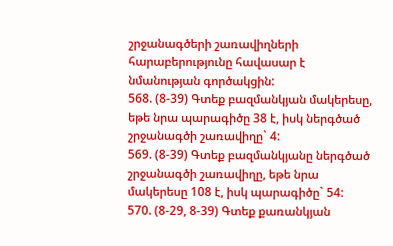շրջանագծերի շառավիղների հարաբերությունը հավասար է նմանության գործակցին:
568. (8-39) Գտեք բազմանկյան մակերեսը, եթե նրա պարագիծը 38 է, իսկ ներգծած շրջանագծի շառավիղը` 4:
569. (8-39) Գտեք բազմանկյանը ներգծած շրջանագծի շառավիղը, եթե նրա մակերեսը 108 է, իսկ պարագիծը` 54:
570. (8-29, 8-39) Գտեք քառանկյան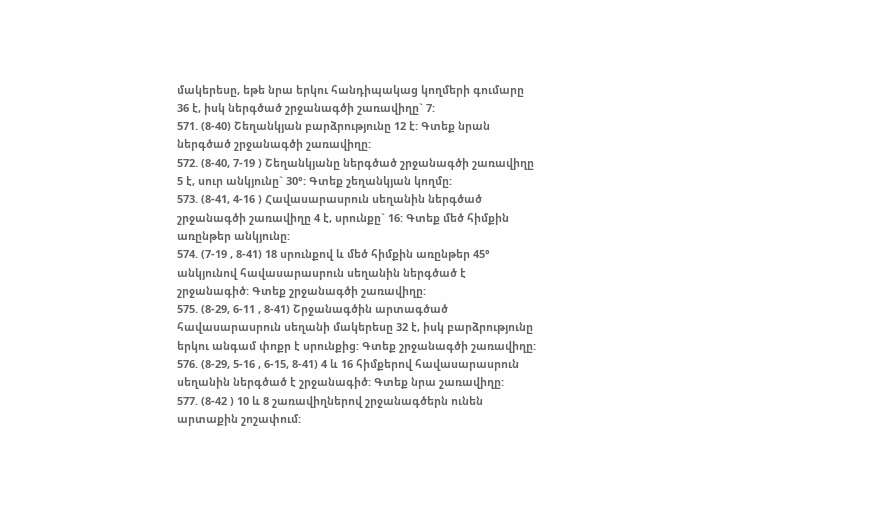մակերեսը, եթե նրա երկու հանդիպակաց կողմերի գումարը 36 է, իսկ ներգծած շրջանագծի շառավիղը` 7:
571. (8-40) Շեղանկյան բարձրությունը 12 է: Գտեք նրան ներգծած շրջանագծի շառավիղը:
572. (8-40, 7-19 ) Շեղանկյանը ներգծած շրջանագծի շառավիղը 5 է, սուր անկյունը` 30°: Գտեք շեղանկյան կողմը:
573. (8-41, 4-16 ) Հավասարասրուն սեղանին ներգծած շրջանագծի շառավիղը 4 է, սրունքը` 16: Գտեք մեծ հիմքին առընթեր անկյունը:
574. (7-19 , 8-41) 18 սրունքով և մեծ հիմքին առընթեր 45° անկյունով հավասարասրուն սեղանին ներգծած է շրջանագիծ: Գտեք շրջանագծի շառավիղը:
575. (8-29, 6-11 , 8-41) Շրջանագծին արտագծած հավասարասրուն սեղանի մակերեսը 32 է, իսկ բարձրությունը երկու անգամ փոքր է սրունքից: Գտեք շրջանագծի շառավիղը:
576. (8-29, 5-16 , 6-15, 8-41) 4 և 16 հիմքերով հավասարասրուն սեղանին ներգծած է շրջանագիծ: Գտեք նրա շառավիղը:
577. (8-42 ) 10 և 8 շառավիղներով շրջանագծերն ունեն արտաքին շոշափում: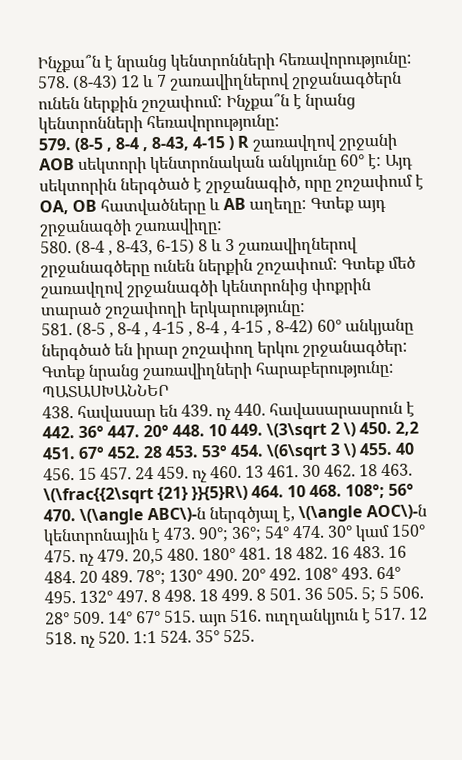Ինչքա՞ն է նրանց կենտրոնների հեռավորությունը:
578. (8-43) 12 և 7 շառավիղներով շրջանագծերն ունեն ներքին շոշափում: Ինչքա՞ն է նրանց կենտրոնների հեռավորությունը:
579. (8-5 , 8-4 , 8-43, 4-15 ) R շառավղով շրջանի AOB սեկտորի կենտրոնական անկյունը 60° է: Այդ սեկտորին ներգծած է շրջանագիծ, որը շոշափում է OA, OB հատվածները և AB աղեղը: Գտեք այդ շրջանագծի շառավիղը:
580. (8-4 , 8-43, 6-15) 8 և 3 շառավիղներով շրջանագծերը ունեն ներքին շոշափում: Գտեք մեծ շառավղով շրջանագծի կենտրոնից փոքրին տարած շոշափողի երկարությունը:
581. (8-5 , 8-4 , 4-15 , 8-4 , 4-15 , 8-42) 60° անկյանը ներգծած են իրար շոշափող երկու շրջանագծեր: Գտեք նրանց շառավիղների հարաբերությունը:
ՊԱՏԱՍԽԱՆՆԵՐ
438. հավասար են 439. ոչ 440. հավասարասրուն է 442. 36° 447. 20° 448. 10 449. \(3\sqrt 2 \) 450. 2,2 451. 67° 452. 28 453. 53° 454. \(6\sqrt 3 \) 455. 40 456. 15 457. 24 459. ոչ 460. 13 461. 30 462. 18 463. \(\frac{{2\sqrt {21} }}{5}R\) 464. 10 468. 108°; 56° 470. \(\angle ABC\)-ն ներգծյալ է, \(\angle AOC\)-ն կենտրոնային է 473. 90°; 36°; 54° 474. 30° կամ 150° 475. ոչ 479. 20,5 480. 180° 481. 18 482. 16 483. 16 484. 20 489. 78°; 130° 490. 20° 492. 108° 493. 64° 495. 132° 497. 8 498. 18 499. 8 501. 36 505. 5; 5 506. 28° 509. 14° 67° 515. այո 516. ուղղանկյուն է 517. 12 518. ոչ 520. 1:1 524. 35° 525.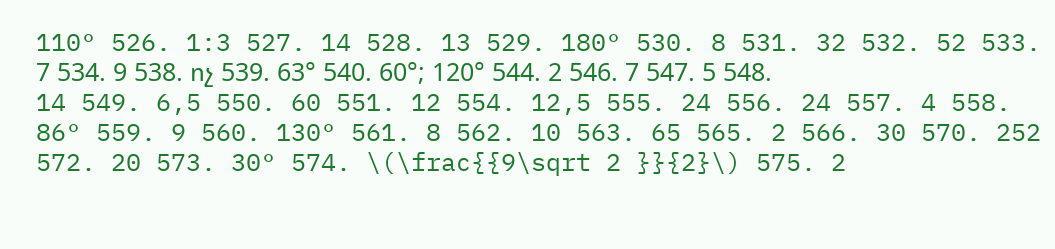110° 526. 1:3 527. 14 528. 13 529. 180° 530. 8 531. 32 532. 52 533. 7 534. 9 538. ոչ 539. 63° 540. 60°; 120° 544. 2 546. 7 547. 5 548. 14 549. 6,5 550. 60 551. 12 554. 12,5 555. 24 556. 24 557. 4 558. 86° 559. 9 560. 130° 561. 8 562. 10 563. 65 565. 2 566. 30 570. 252 572. 20 573. 30° 574. \(\frac{{9\sqrt 2 }}{2}\) 575. 2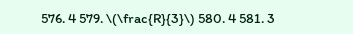576. 4 579. \(\frac{R}{3}\) 580. 4 581. 3